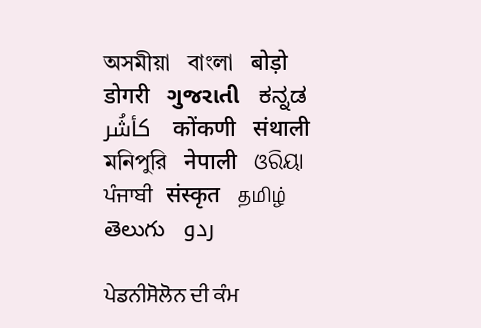অসমীয়া   বাংলা   बोड़ो   डोगरी   ગુજરાતી   ಕನ್ನಡ   كأشُر   कोंकणी   संथाली   মনিপুরি   नेपाली   ଓରିୟା   ਪੰਜਾਬੀ   संस्कृत   தமிழ்  తెలుగు   ردو

ਪੇਡਨੀਸੋਲੋਨ ਦੀ ਕੰਮ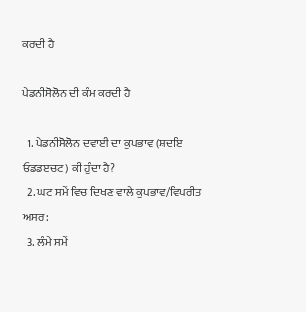ਕਰਦੀ ਹੈ

ਪੇਡਨੀਸੋਲੋਨ ਦੀ ਕੰਮ ਕਰਦੀ ਹੈ

  1. ਪੇਡਨੀਸੋਲੋਨ ਦਵਾਈ ਦਾ ਕੁਪਭਾਵ (ਸ਼ਦਇ ਓਡਡੲਚਟ) ਕੀ ਹੁੰਦਾ ਹੈ?
  2. ਘਟ ਸਮੇਂ ਵਿਚ ਦਿਖਣ ਵਾਲੇ ਕੁਪਭਾਵ/ਵਿਪਰੀਤ ਅਸਰ:
  3. ਲੰਮੇ ਸਮੇਂ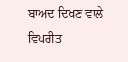ਬਾਅਦ ਦਿਖਣ ਵਾਲੇ ਵਿਪਰੀਤ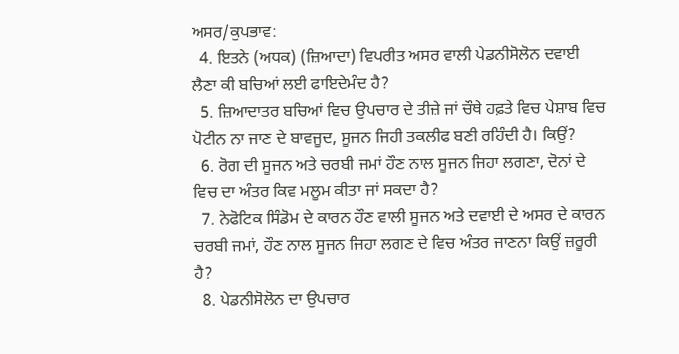ਅਸਰ/ਕੁਪਭਾਵ:
  4. ਇਤਨੇ (ਅਧਕ) (ਜ਼ਿਆਦਾ) ਵਿਪਰੀਤ ਅਸਰ ਵਾਲੀ ਪੇਡਨੀਸੋਲੋਨ ਦਵਾਈ ਲੈਣਾ ਕੀ ਬਚਿਆਂ ਲਈ ਫਾਇਦੇਮੰਦ ਹੈ?
  5. ਜ਼ਿਆਦਾਤਰ ਬਚਿਆਂ ਵਿਚ ਉਪਚਾਰ ਦੇ ਤੀਜ਼ੇ ਜਾਂ ਚੌਥੇ ਹਫ਼ਤੇ ਵਿਚ ਪੇਸ਼ਾਬ ਵਿਚ ਪੋਟੀਨ ਨਾ ਜਾਣ ਦੇ ਬਾਵਜੂਦ, ਸੂਜਨ ਜਿਹੀ ਤਕਲੀਫ ਬਣੀ ਰਹਿੰਦੀ ਹੈ। ਕਿਉਂ?
  6. ਰੋਗ ਦੀ ਸੂਜਨ ਅਤੇ ਚਰਬੀ ਜਮਾਂ ਹੌਣ ਨਾਲ ਸੂਜਨ ਜਿਹਾ ਲਗਣਾ, ਦੋਨਾਂ ਦੇ ਵਿਚ ਦਾ ਅੰਤਰ ਕਿਵ ਮਲੂਮ ਕੀਤਾ ਜਾਂ ਸਕਦਾ ਹੈ?
  7. ਨੇਫੋਟਿਕ ਸਿੰਡੋਮ ਦੇ ਕਾਰਨ ਹੌਣ ਵਾਲੀ ਸੂਜਨ ਅਤੇ ਦਵਾਈ ਦੇ ਅਸਰ ਦੇ ਕਾਰਨ ਚਰਬੀ ਜਮਾਂ, ਹੌਣ ਨਾਲ ਸੂਜਨ ਜਿਹਾ ਲਗਣ ਦੇ ਵਿਚ ਅੰਤਰ ਜਾਣਨਾ ਕਿਉਂ ਜ਼ਰੂਰੀ ਹੈ?
  8. ਪੇਡਨੀਸੋਲੋਨ ਦਾ ਉਪਚਾਰ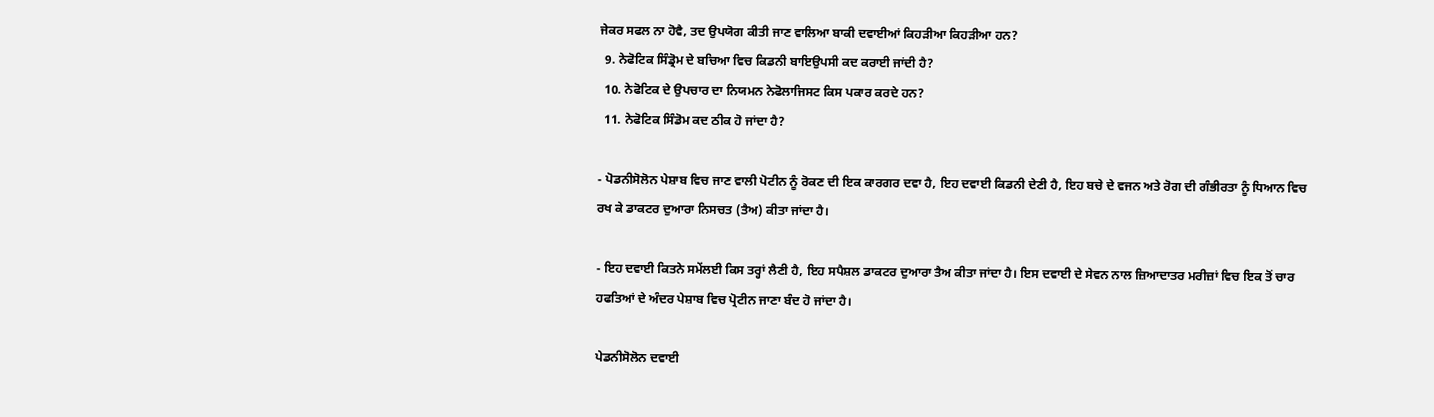ਜੇਕਰ ਸਫਲ ਨਾ ਹੋਵੈ, ਤਦ ਉਪਯੋਗ ਕੀਤੀ ਜਾਣ ਵਾਲਿਆ ਬਾਕੀ ਦਵਾਈਆਂ ਕਿਹੜੀਆ ਕਿਹੜੀਆ ਹਨ?
  9. ਨੇਫੋਟਿਕ ਸਿੰਡ੍ਰੋਮ ਦੇ ਬਚਿਆ ਵਿਚ ਕਿਡਨੀ ਬਾਇਉਪਸੀ ਕਦ ਕਰਾਈ ਜਾਂਦੀ ਹੈ?
  10. ਨੇਫੋਟਿਕ ਦੇ ਉਪਚਾਰ ਦਾ ਨਿਯਮਨ ਨੇਫੋਲਾਜਿਸਟ ਕਿਸ ਪਕਾਰ ਕਰਦੇ ਹਨ?
  11. ਨੇਫੋਟਿਕ ਸਿੰਡੋਮ ਕਦ ਠੀਕ ਹੋ ਜਾਂਦਾ ਹੈ?

- ਪੋਡਨੀਸੋਲੋਨ ਪੇਸ਼ਾਬ ਵਿਚ ਜਾਣ ਵਾਲੀ ਪੋਟੀਨ ਨੂੰ ਰੋਕਣ ਦੀ ਇਕ ਕਾਰਗਰ ਦਵਾ ਹੈ, ਇਹ ਦਵਾਈ ਕਿਡਨੀ ਦੇਣੀ ਹੈ, ਇਹ ਬਚੇ ਦੇ ਵਜਨ ਅਤੇ ਰੋਗ ਦੀ ਗੰਭੀਰਤਾ ਨੂੰ ਧਿਆਨ ਵਿਚ ਰਖ ਕੇ ਡਾਕਟਰ ਦੁਆਰਾ ਨਿਸਚਤ (ਤੈਅ) ਕੀਤਾ ਜਾਂਦਾ ਹੈ।

- ਇਹ ਦਵਾਈ ਕਿਤਨੇ ਸਮੇਂਲਈ ਕਿਸ ਤਰ੍ਹਾਂ ਲੈਣੀ ਹੈ, ਇਹ ਸਪੈਸ਼ਲ ਡਾਕਟਰ ਦੁਆਰਾ ਤੈਅ ਕੀਤਾ ਜਾਂਦਾ ਹੈ। ਇਸ ਦਵਾਈ ਦੇ ਸੇਵਨ ਨਾਲ ਜ਼ਿਆਦਾਤਰ ਮਰੀਜ਼ਾਂ ਵਿਚ ਇਕ ਤੋਂ ਚਾਰ ਹਫਤਿਆਂ ਦੇ ਅੰਦਰ ਪੇਸ਼ਾਬ ਵਿਚ ਪ੍ਰੋਟੀਨ ਜਾਣਾ ਬੰਦ ਹੋ ਜਾਂਦਾ ਹੈ।

ਪੇਡਨੀਸੋਲੋਨ ਦਵਾਈ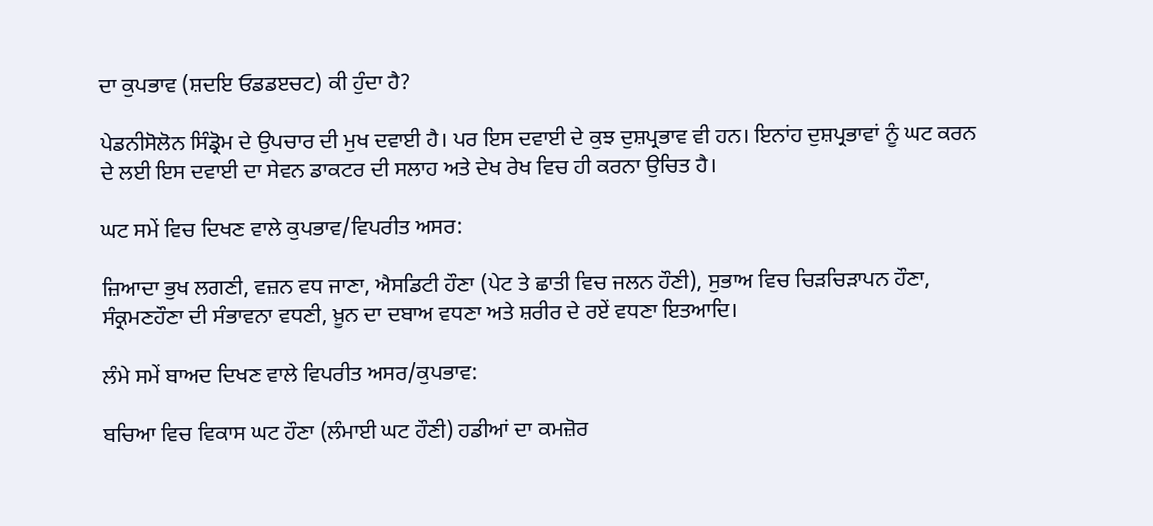ਦਾ ਕੁਪਭਾਵ (ਸ਼ਦਇ ਓਡਡੲਚਟ) ਕੀ ਹੁੰਦਾ ਹੈ?

ਪੇਡਨੀਸੋਲੋਨ ਸਿੰਡ੍ਰੋਮ ਦੇ ਉਪਚਾਰ ਦੀ ਮੁਖ ਦਵਾਈ ਹੈ। ਪਰ ਇਸ ਦਵਾਈ ਦੇ ਕੁਝ ਦੁਸ਼ਪ੍ਰਭਾਵ ਵੀ ਹਨ। ਇਨਾਂਹ ਦੁਸ਼ਪ੍ਰਭਾਵਾਂ ਨੂੰ ਘਟ ਕਰਨ ਦੇ ਲਈ ਇਸ ਦਵਾਈ ਦਾ ਸੇਵਨ ਡਾਕਟਰ ਦੀ ਸਲਾਹ ਅਤੇ ਦੇਖ ਰੇਖ ਵਿਚ ਹੀ ਕਰਨਾ ਉਚਿਤ ਹੈ।

ਘਟ ਸਮੇਂ ਵਿਚ ਦਿਖਣ ਵਾਲੇ ਕੁਪਭਾਵ/ਵਿਪਰੀਤ ਅਸਰ:

ਜ਼ਿਆਦਾ ਭੁਖ ਲਗਣੀ, ਵਜ਼ਨ ਵਧ ਜਾਣਾ, ਐਸਡਿਟੀ ਹੌਣਾ (ਪੇਟ ਤੇ ਛਾਤੀ ਵਿਚ ਜਲਨ ਹੌਣੀ), ਸੁਭਾਅ ਵਿਚ ਚਿੜਚਿੜਾਪਨ ਹੌਣਾ, ਸੰਕ੍ਰਮਣਹੌਣਾ ਦੀ ਸੰਭਾਵਨਾ ਵਧਣੀ, ਖ਼ੂਨ ਦਾ ਦਬਾਅ ਵਧਣਾ ਅਤੇ ਸ਼ਰੀਰ ਦੇ ਰਏਂ ਵਧਣਾ ਇਤਆਦਿ।

ਲੰਮੇ ਸਮੇਂ ਬਾਅਦ ਦਿਖਣ ਵਾਲੇ ਵਿਪਰੀਤ ਅਸਰ/ਕੁਪਭਾਵ:

ਬਚਿਆ ਵਿਚ ਵਿਕਾਸ ਘਟ ਹੌਣਾ (ਲੰਮਾਈ ਘਟ ਹੌਣੀ) ਹਡੀਆਂ ਦਾ ਕਮਜ਼ੋਰ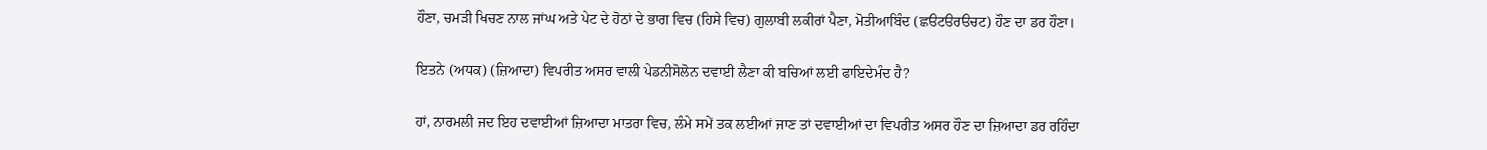ਹੌਣਾ, ਚਮੜੀ ਖਿਚਣ ਨਾਲ ਜਾਂਘ ਅਤੇ ਪੇਟ ਦੇ ਹੋਠਾਂ ਦੇ ਭਾਗ ਵਿਚ (ਹਿਸੇ ਵਿਚ) ਗੁਲਾਬੀ ਲਕੀਰਾਂ ਪੈਣਾ, ਮੋਤੀਆਬਿੰਦ (ਛੳਟੳਰੳਚਟ) ਹੌਣ ਦਾ ਡਰ ਹੌਣਾ।

ਇਤਨੇ (ਅਧਕ) (ਜ਼ਿਆਦਾ) ਵਿਪਰੀਤ ਅਸਰ ਵਾਲੀ ਪੇਡਨੀਸੋਲੋਨ ਦਵਾਈ ਲੈਣਾ ਕੀ ਬਚਿਆਂ ਲਈ ਫਾਇਦੇਮੰਦ ਹੈ?

ਹਾਂ, ਨਾਰਮਲੀ ਜਦ ਇਹ ਦਵਾਈਆਂ ਜ਼ਿਆਦਾ ਮਾਤਰਾ ਵਿਚ, ਲੰਮੇ ਸਮੇਂ ਤਕ ਲਈਆਂ ਜਾਣ ਤਾਂ ਦਵਾਈਆਂ ਦਾ ਵਿਪਰੀਤ ਅਸਰ ਹੌਣ ਦਾ ਜ਼ਿਆਦਾ ਡਰ ਰਹਿੰਦਾ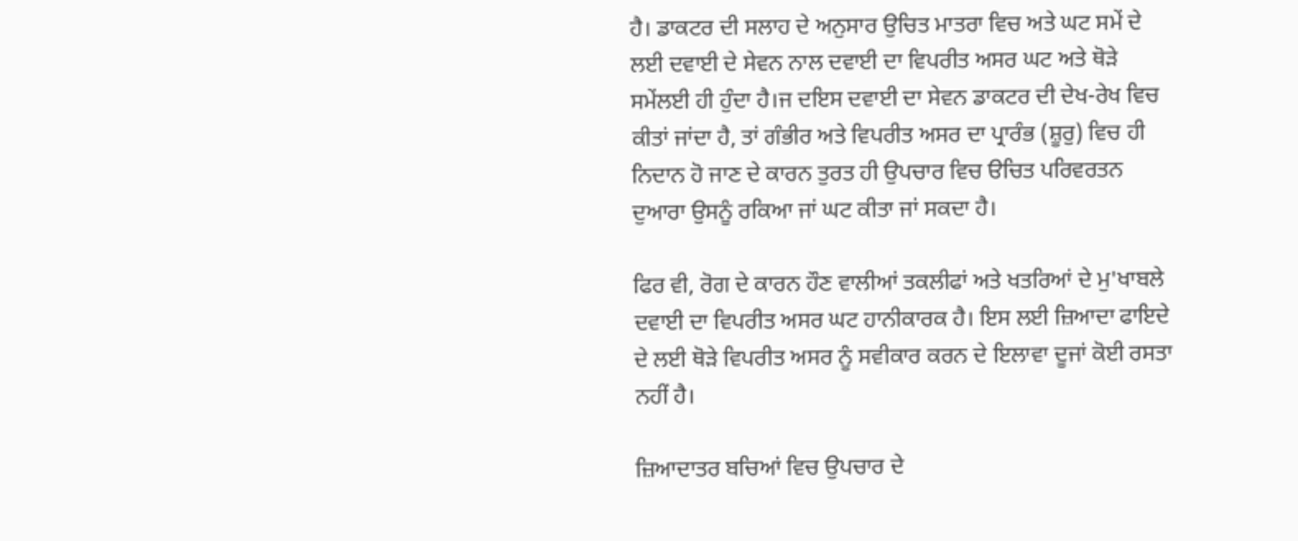ਹੈ। ਡਾਕਟਰ ਦੀ ਸਲਾਹ ਦੇ ਅਨੁਸਾਰ ਉਚਿਤ ਮਾਤਰਾ ਵਿਚ ਅਤੇ ਘਟ ਸਮੇਂ ਦੇ ਲਈ ਦਵਾਈ ਦੇ ਸੇਵਨ ਨਾਲ ਦਵਾਈ ਦਾ ਵਿਪਰੀਤ ਅਸਰ ਘਟ ਅਤੇ ਥੋੜੇ ਸਮੇਂਲਈ ਹੀ ਹੁੰਦਾ ਹੈ।ਜ ਦਇਸ ਦਵਾਈ ਦਾ ਸੇਵਨ ਡਾਕਟਰ ਦੀ ਦੇਖ-ਰੇਖ ਵਿਚ ਕੀਤਾਂ ਜਾਂਦਾ ਹੈ, ਤਾਂ ਗੰਭੀਰ ਅਤੇ ਵਿਪਰੀਤ ਅਸਰ ਦਾ ਪ੍ਰਾਰੰਭ (ਸ਼ੂਰੁ) ਵਿਚ ਹੀ ਨਿਦਾਨ ਹੋ ਜਾਣ ਦੇ ਕਾਰਨ ਤੁਰਤ ਹੀ ਉਪਚਾਰ ਵਿਚ ੳਚਿਤ ਪਰਿਵਰਤਨ ਦੁਆਰਾ ਉਸਨੂੰ ਰਕਿਆ ਜਾਂ ਘਟ ਕੀਤਾ ਜਾਂ ਸਕਦਾ ਹੈ।

ਫਿਰ ਵੀ, ਰੋਗ ਦੇ ਕਾਰਨ ਹੌਣ ਵਾਲੀਆਂ ਤਕਲੀਫਾਂ ਅਤੇ ਖਤਰਿਆਂ ਦੇ ਮੁ'ਖਾਬਲੇ ਦਵਾਈ ਦਾ ਵਿਪਰੀਤ ਅਸਰ ਘਟ ਹਾਨੀਕਾਰਕ ਹੈ। ਇਸ ਲਈ ਜ਼ਿਆਦਾ ਫਾਇਦੇ ਦੇ ਲਈ ਥੋੜੇ ਵਿਪਰੀਤ ਅਸਰ ਨੂੰ ਸਵੀਕਾਰ ਕਰਨ ਦੇ ਇਲਾਵਾ ਦੂਜਾਂ ਕੋਈ ਰਸਤਾ ਨਹੀਂ ਹੈ।

ਜ਼ਿਆਦਾਤਰ ਬਚਿਆਂ ਵਿਚ ਉਪਚਾਰ ਦੇ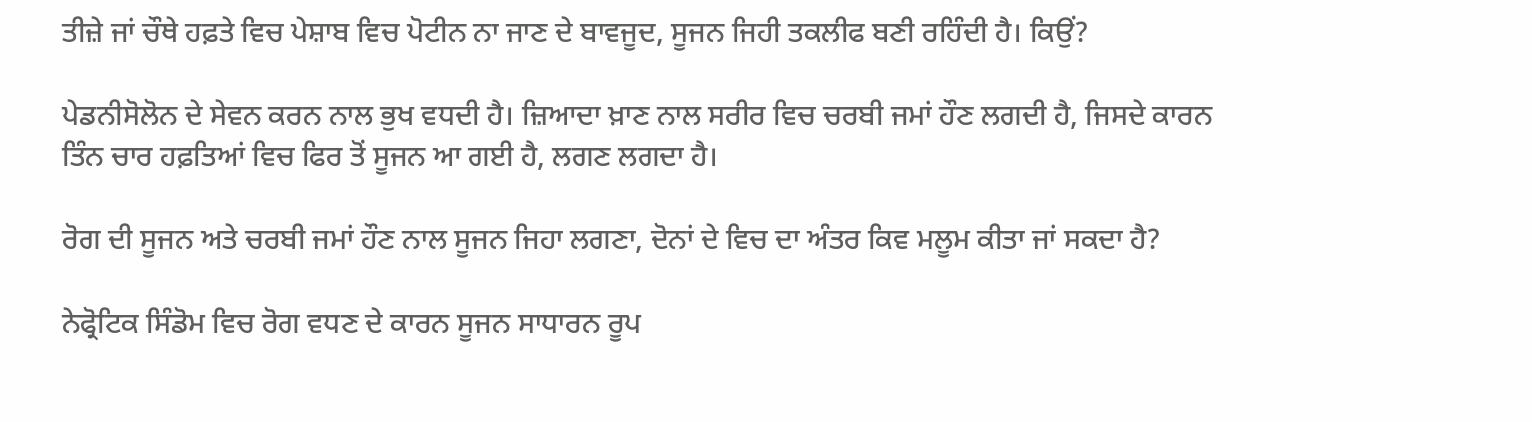ਤੀਜ਼ੇ ਜਾਂ ਚੌਥੇ ਹਫ਼ਤੇ ਵਿਚ ਪੇਸ਼ਾਬ ਵਿਚ ਪੋਟੀਨ ਨਾ ਜਾਣ ਦੇ ਬਾਵਜੂਦ, ਸੂਜਨ ਜਿਹੀ ਤਕਲੀਫ ਬਣੀ ਰਹਿੰਦੀ ਹੈ। ਕਿਉਂ?

ਪੇਡਨੀਸੋਲੋਨ ਦੇ ਸੇਵਨ ਕਰਨ ਨਾਲ ਭੁਖ ਵਧਦੀ ਹੈ। ਜ਼ਿਆਦਾ ਖ਼ਾਣ ਨਾਲ ਸਰੀਰ ਵਿਚ ਚਰਬੀ ਜਮਾਂ ਹੌਣ ਲਗਦੀ ਹੈ, ਜਿਸਦੇ ਕਾਰਨ ਤਿੰਨ ਚਾਰ ਹਫ਼ਤਿਆਂ ਵਿਚ ਫਿਰ ਤੋਂ ਸੂਜਨ ਆ ਗਈ ਹੈ, ਲਗਣ ਲਗਦਾ ਹੈ।

ਰੋਗ ਦੀ ਸੂਜਨ ਅਤੇ ਚਰਬੀ ਜਮਾਂ ਹੌਣ ਨਾਲ ਸੂਜਨ ਜਿਹਾ ਲਗਣਾ, ਦੋਨਾਂ ਦੇ ਵਿਚ ਦਾ ਅੰਤਰ ਕਿਵ ਮਲੂਮ ਕੀਤਾ ਜਾਂ ਸਕਦਾ ਹੈ?

ਨੇਫ੍ਰੋਟਿਕ ਸਿੰਡੋਮ ਵਿਚ ਰੋਗ ਵਧਣ ਦੇ ਕਾਰਨ ਸੂਜਨ ਸਾਧਾਰਨ ਰੂਪ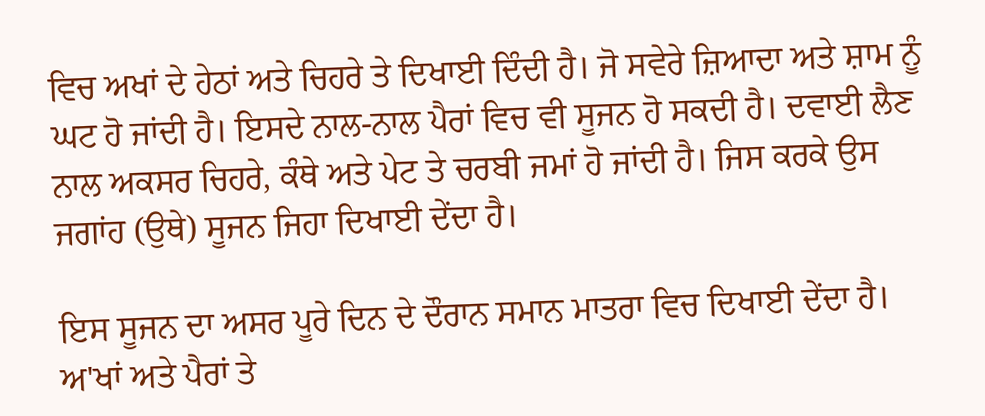ਵਿਚ ਅਖਾਂ ਦੇ ਹੇਠਾਂ ਅਤੇ ਚਿਹਰੇ ਤੇ ਦਿਖਾਈ ਦਿੰਦੀ ਹੈ। ਜੋ ਸਵੇਰੇ ਜ਼ਿਆਦਾ ਅਤੇ ਸ਼ਾਮ ਨੂੰ ਘਟ ਹੋ ਜਾਂਦੀ ਹੈ। ਇਸਦੇ ਨਾਲ-ਨਾਲ ਪੈਰਾਂ ਵਿਚ ਵੀ ਸੂਜਨ ਹੋ ਸਕਦੀ ਹੈ। ਦਵਾਈ ਲੈਣ ਨਾਲ ਅਕਸਰ ਚਿਹਰੇ, ਕੰਥੇ ਅਤੇ ਪੇਟ ਤੇ ਚਰਬੀ ਜਮਾਂ ਹੋ ਜਾਂਦੀ ਹੈ। ਜਿਸ ਕਰਕੇ ਉਸ ਜਗਾਂਹ (ਉਥੇ) ਸੂਜਨ ਜਿਹਾ ਦਿਖਾਈ ਦੇਂਦਾ ਹੈ।

ਇਸ ਸੂਜਨ ਦਾ ਅਸਰ ਪੂਰੇ ਦਿਨ ਦੇ ਦੌਰਾਨ ਸਮਾਨ ਮਾਤਰਾ ਵਿਚ ਦਿਖਾਈ ਦੇਂਦਾ ਹੈ। ਅ'ਖਾਂ ਅਤੇ ਪੈਰਾਂ ਤੇ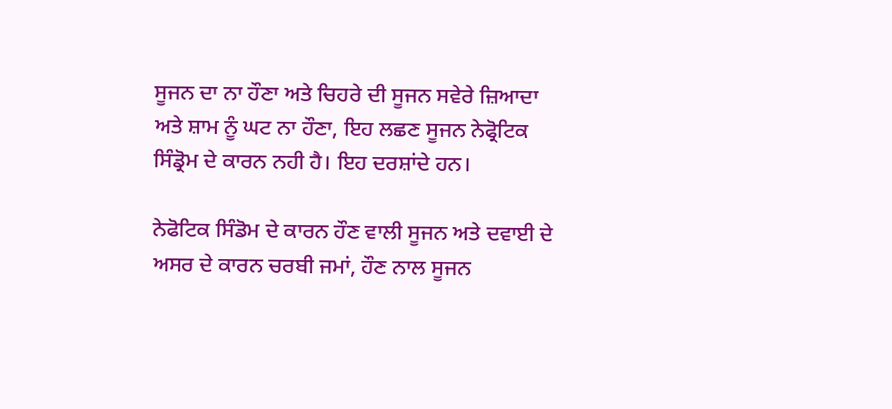ਸੂਜਨ ਦਾ ਨਾ ਹੌਣਾ ਅਤੇ ਚਿਹਰੇ ਦੀ ਸੂਜਨ ਸਵੇਰੇ ਜ਼ਿਆਦਾ ਅਤੇ ਸ਼ਾਮ ਨੂੰ ਘਟ ਨਾ ਹੌਣਾ, ਇਹ ਲਛਣ ਸੂਜਨ ਨੇਫ੍ਰੋਟਿਕ ਸਿੰਡ੍ਰੋਮ ਦੇ ਕਾਰਨ ਨਹੀ ਹੈ। ਇਹ ਦਰਸ਼ਾਂਦੇ ਹਨ।

ਨੇਫੋਟਿਕ ਸਿੰਡੋਮ ਦੇ ਕਾਰਨ ਹੌਣ ਵਾਲੀ ਸੂਜਨ ਅਤੇ ਦਵਾਈ ਦੇ ਅਸਰ ਦੇ ਕਾਰਨ ਚਰਬੀ ਜਮਾਂ, ਹੌਣ ਨਾਲ ਸੂਜਨ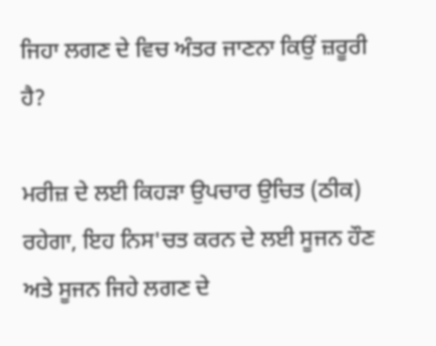ਜਿਹਾ ਲਗਣ ਦੇ ਵਿਚ ਅੰਤਰ ਜਾਣਨਾ ਕਿਉਂ ਜ਼ਰੂਰੀ ਹੈ?

ਮਰੀਜ਼ ਦੇ ਲਈ ਕਿਹੜਾ ਉਪਚਾਰ ਉਚਿਤ (ਠੀਕ) ਰਹੇਗਾ, ਇਹ ਨਿਸ'ਚਤ ਕਰਨ ਦੇ ਲਈ ਸੂਜਨ ਹੌਣ ਅਤੇ ਸੂਜਨ ਜਿਹੇ ਲਗਣ ਦੇ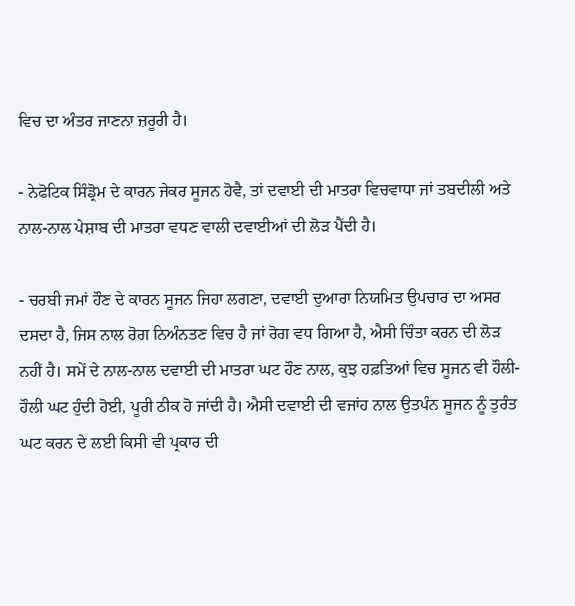ਵਿਚ ਦਾ ਅੰਤਰ ਜਾਣਨਾ ਜ਼ਰੂਰੀ ਹੈ।

- ਨੇਫੋਟਿਕ ਸਿੰਡ੍ਰੋਮ ਦੇ ਕਾਰਨ ਜੇਕਰ ਸੂਜਨ ਹੋਵੈ, ਤਾਂ ਦਵਾਈ ਦੀ ਮਾਤਰਾ ਵਿਚਵਾਧਾ ਜਾਂ ਤਬਦੀਲੀ ਅਤੇ ਨਾਲ-ਨਾਲ ਪੇਸ਼ਾਬ ਦੀ ਮਾਤਰਾ ਵਧਣ ਵਾਲੀ ਦਵਾਈਆਂ ਦੀ ਲੋੜ ਪੈਂਦੀ ਹੈ।

- ਚਰਬੀ ਜਮਾਂ ਹੌਣ ਦੇ ਕਾਰਨ ਸੂਜਨ ਜਿਹਾ ਲਗਣਾ, ਦਵਾਈ ਦੁਆਰਾ ਨਿਯਮਿਤ ਉਪਚਾਰ ਦਾ ਅਸਰ ਦਸਦਾ ਹੈ, ਜਿਸ ਨਾਲ ਰੋਗ ਨਿਅੰਨਤਣ ਵਿਚ ਹੈ ਜਾਂ ਰੋਗ ਵਧ ਗਿਆ ਹੈ, ਐਸੀ ਚਿੰਤਾ ਕਰਨ ਦੀ ਲੋੜ ਨਹੀਂ ਹੈ। ਸਮੇਂ ਦੇ ਨਾਲ-ਨਾਲ ਦਵਾਈ ਦੀ ਮਾਤਰਾ ਘਟ ਹੌਣ ਨਾਲ, ਕੁਝ ਹਫ਼ਤਿਆਂ ਵਿਚ ਸੂਜਨ ਵੀ ਹੌਲੀ-ਹੌਲੀ ਘਟ ਹੁੰਦੀ ਹੋਈ, ਪੂਰੀ ਠੀਕ ਹੋ ਜਾਂਦੀ ਹੈ। ਐਸੀ ਦਵਾਈ ਦੀ ਵਜਾਂਹ ਨਾਲ ਉਤਪੰਨ ਸੂਜਨ ਨੂੰ ਤੁਰੰਤ ਘਟ ਕਰਨ ਦੇ ਲਈ ਕਿਸੀ ਵੀ ਪ੍ਰਕਾਰ ਦੀ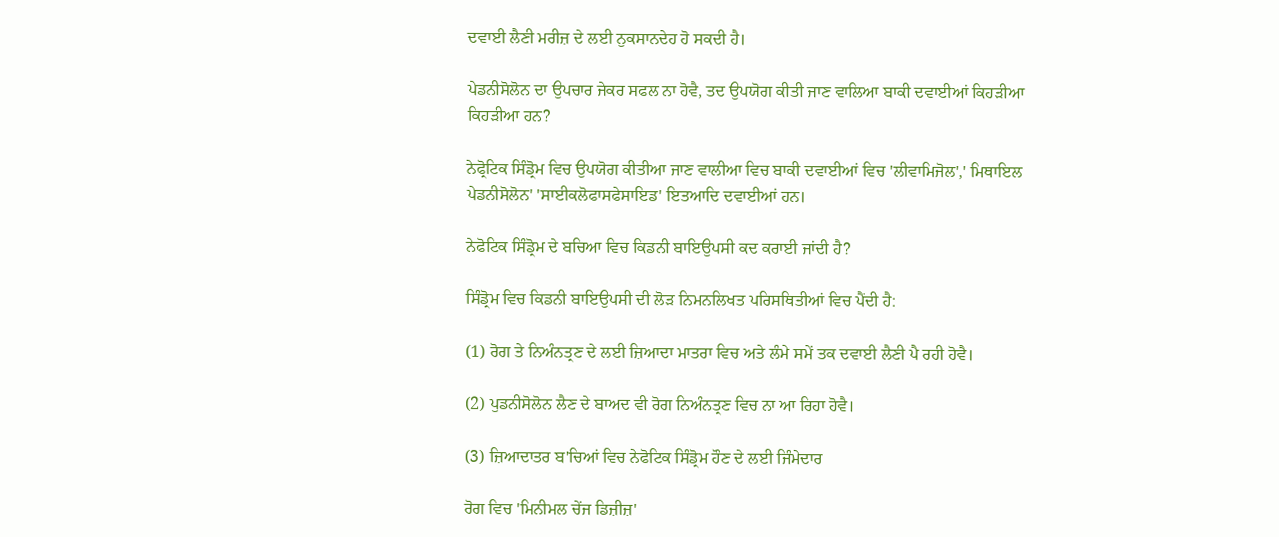ਦਵਾਈ ਲੈਣੀ ਮਰੀਜ਼ ਦੇ ਲਈ ਨੁਕਸਾਨਦੇਹ ਹੋ ਸਕਦੀ ਹੈ।

ਪੇਡਨੀਸੋਲੋਨ ਦਾ ਉਪਚਾਰ ਜੇਕਰ ਸਫਲ ਨਾ ਹੋਵੈ, ਤਦ ਉਪਯੋਗ ਕੀਤੀ ਜਾਣ ਵਾਲਿਆ ਬਾਕੀ ਦਵਾਈਆਂ ਕਿਹੜੀਆ ਕਿਹੜੀਆ ਹਨ?

ਨੇਫ੍ਰੋਟਿਕ ਸਿੰਡ੍ਰੋਮ ਵਿਚ ਉਪਯੋਗ ਕੀਤੀਆ ਜਾਣ ਵਾਲੀਆ ਵਿਚ ਬਾਕੀ ਦਵਾਈਆਂ ਵਿਚ 'ਲੀਵਾਮਿਜੋਲ',' ਮਿਥਾਇਲ ਪੇਡਨੀਸੋਲੋਨ' 'ਸਾਈਕਲੋਫਾਸਫੇਸਾਇਡ' ਇਤਆਦਿ ਦਵਾਈਆਂ ਹਨ।

ਨੇਫੋਟਿਕ ਸਿੰਡ੍ਰੋਮ ਦੇ ਬਚਿਆ ਵਿਚ ਕਿਡਨੀ ਬਾਇਉਪਸੀ ਕਦ ਕਰਾਈ ਜਾਂਦੀ ਹੈ?

ਸਿੰਡ੍ਰੋਮ ਵਿਚ ਕਿਡਨੀ ਬਾਇਉਪਸੀ ਦੀ ਲੋੜ ਨਿਮਨਲਿਖਤ ਪਰਿਸਥਿਤੀਆਂ ਵਿਚ ਪੈਂਦੀ ਹੈ:

(1) ਰੋਗ ਤੇ ਨਿਅੰਨਤ੍ਰਣ ਦੇ ਲਈ ਜ਼ਿਆਦਾ ਮਾਤਰਾ ਵਿਚ ਅਤੇ ਲੰਮੇ ਸਮੇਂ ਤਕ ਦਵਾਈ ਲੈਣੀ ਪੈ ਰਹੀ ਹੋਵੈ।

(2) ਪੁਡਨੀਸੋਲੋਨ ਲੈਣ ਦੇ ਬਾਅਦ ਵੀ ਰੋਗ ਨਿਅੰਨਤ੍ਰਣ ਵਿਚ ਨਾ ਆ ਰਿਹਾ ਹੋਵੈ।

(3) ਜ਼ਿਆਦਾਤਰ ਬ'ਚਿਆਂ ਵਿਚ ਨੇਫੋਟਿਕ ਸਿੰਡ੍ਰੋਮ ਹੌਣ ਦੇ ਲਈ ਜਿੰਮੇਦਾਰ

ਰੋਗ ਵਿਚ 'ਮਿਨੀਮਲ ਚੇਂਜ ਡਿਜ਼ੀਜ਼'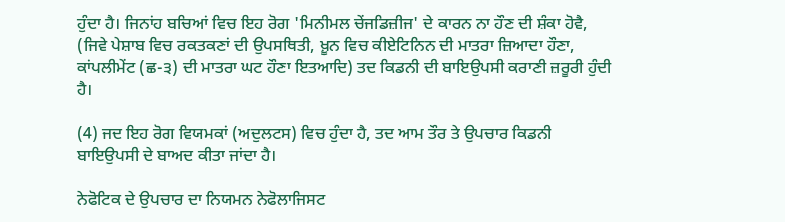ਹੁੰਦਾ ਹੈ। ਜਿਨਾਂਹ ਬਚਿਆਂ ਵਿਚ ਇਹ ਰੋਗ 'ਮਿਨੀਮਲ ਚੇਂਜਡਿਜ਼ੀਜ' ਦੇ ਕਾਰਨ ਨਾ ਹੌਣ ਦੀ ਸ਼ੰਕਾ ਹੋਵੈ, (ਜਿਵੇ ਪੇਸ਼ਾਬ ਵਿਚ ਰਕਤਕਣਾਂ ਦੀ ਉਪਸਥਿਤੀ, ਖ਼ੂਨ ਵਿਚ ਕੀਏਟਿਨਿਨ ਦੀ ਮਾਤਰਾ ਜ਼ਿਆਦਾ ਹੌਣਾ, ਕਾਂਪਲੀਮੇਂਟ (ਛ-੩) ਦੀ ਮਾਤਰਾ ਘਟ ਹੌਣਾ ਇਤਆਦਿ) ਤਦ ਕਿਡਨੀ ਦੀ ਬਾਇਉਪਸੀ ਕਰਾਣੀ ਜ਼ਰੂਰੀ ਹੁੰਦੀ ਹੈ।

(4) ਜਦ ਇਹ ਰੋਗ ਵਿਯਮਕਾਂ (ਅਦੁਲਟਸ) ਵਿਚ ਹੁੰਦਾ ਹੈ, ਤਦ ਆਮ ਤੌਰ ਤੇ ਉਪਚਾਰ ਕਿਡਨੀ ਬਾਇਉਪਸੀ ਦੇ ਬਾਅਦ ਕੀਤਾ ਜਾਂਦਾ ਹੈ।

ਨੇਫੋਟਿਕ ਦੇ ਉਪਚਾਰ ਦਾ ਨਿਯਮਨ ਨੇਫੋਲਾਜਿਸਟ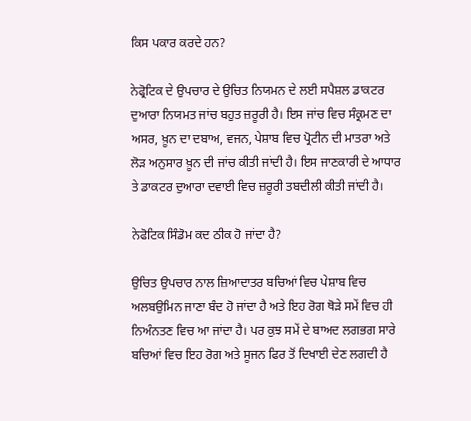ਕਿਸ ਪਕਾਰ ਕਰਦੇ ਹਨ?

ਨੇਫ੍ਰੋਟਿਕ ਦੇ ਉਪਚਾਰ ਦੇ ਉਚਿਤ ਨਿਯਮਨ ਦੇ ਲਈ ਸਪੈਸ਼ਲ ਡਾਕਟਰ ਦੁਆਰਾ ਨਿਯਮਤ ਜਾਂਚ ਬਹੁਤ ਜ਼ਰੂਰੀ ਹੈ। ਇਸ ਜਾਂਚ ਵਿਚ ਸੰਕ੍ਰਮਣ ਦਾ ਅਸਰ, ਖ਼ੂਨ ਦਾ ਦਬਾਅ, ਵਜਨ, ਪੇਸ਼ਾਬ ਵਿਚ ਪ੍ਰੋਟੀਨ ਦੀ ਮਾਤਰਾ ਅਤੇ ਲੋੜ ਅਨੁਸਾਰ ਖ਼ੂਨ ਦੀ ਜਾਂਚ ਕੀਤੀ ਜਾਂਦੀ ਹੈ। ਇਸ ਜਾਣਕਾਰੀ ਦੇ ਆਧਾਰ ਤੇ ਡਾਕਟਰ ਦੁਆਰਾ ਦਵਾਈ ਵਿਚ ਜ਼ਰੂਰੀ ਤਬਦੀਲੀ ਕੀਤੀ ਜਾਂਦੀ ਹੈ।

ਨੇਫੋਟਿਕ ਸਿੰਡੋਮ ਕਦ ਠੀਕ ਹੋ ਜਾਂਦਾ ਹੈ?

ਉਚਿਤ ਉਪਚਾਰ ਨਾਲ ਜ਼ਿਆਦਾਤਰ ਬਚਿਆਂ ਵਿਚ ਪੇਸ਼ਾਬ ਵਿਚ ਅਲਬਉਮਿਨ ਜਾਣਾ ਬੰਦ ਹੋ ਜਾਂਦਾ ਹੈ ਅਤੇ ਇਹ ਰੋਗ ਥੋੜੇ ਸਮੇਂ ਵਿਚ ਹੀ ਨਿਅੰਨਤਣ ਵਿਚ ਆ ਜਾਂਦਾ ਹੈ। ਪਰ ਕੁਝ ਸਮੇਂ ਦੇ ਬਾਅਦ ਲਗਭਗ ਸਾਰੇ ਬਚਿਆਂ ਵਿਚ ਇਹ ਰੋਗ ਅਤੇ ਸੂਜਨ ਫਿਰ ਤੋਂ ਦਿਖਾਈ ਦੇਣ ਲਗਦੀ ਹੈ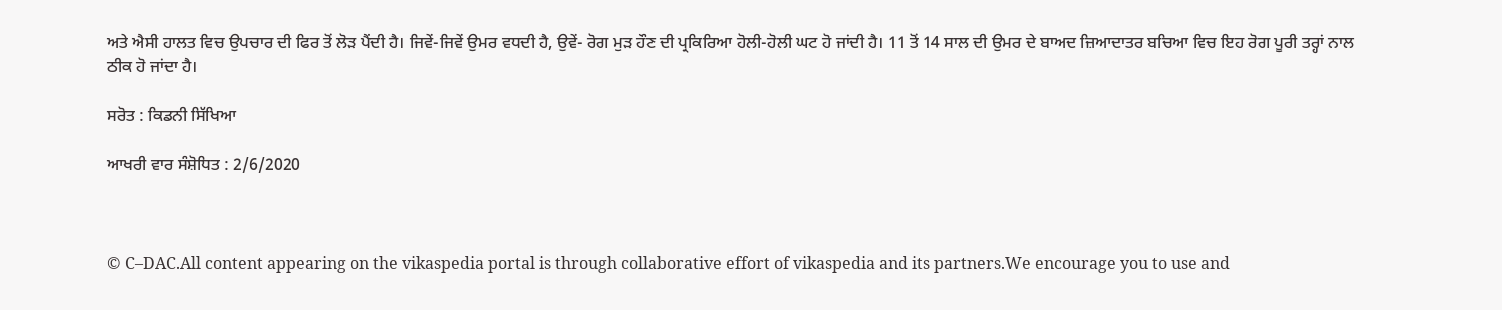ਅਤੇ ਐਸੀ ਹਾਲਤ ਵਿਚ ਉਪਚਾਰ ਦੀ ਫਿਰ ਤੋਂ ਲੋੜ ਪੈਂਦੀ ਹੈ। ਜਿਵੇਂ-ਜਿਵੇਂ ਉਮਰ ਵਧਦੀ ਹੈ, ਉਵੇਂ- ਰੋਗ ਮੁੜ ਹੌਣ ਦੀ ਪ੍ਰਕਿਰਿਆ ਹੋਲੀ-ਹੋਲੀ ਘਟ ਹੋ ਜਾਂਦੀ ਹੈ। 11 ਤੋਂ 14 ਸਾਲ ਦੀ ਉਮਰ ਦੇ ਬਾਅਦ ਜ਼ਿਆਦਾਤਰ ਬਚਿਆ ਵਿਚ ਇਹ ਰੋਗ ਪੂਰੀ ਤਰ੍ਹਾਂ ਨਾਲ ਠੀਕ ਹੋ ਜਾਂਦਾ ਹੈ।

ਸਰੋਤ : ਕਿਡਨੀ ਸਿੱਖਿਆ

ਆਖਰੀ ਵਾਰ ਸੰਸ਼ੋਧਿਤ : 2/6/2020



© C–DAC.All content appearing on the vikaspedia portal is through collaborative effort of vikaspedia and its partners.We encourage you to use and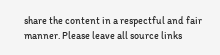share the content in a respectful and fair manner. Please leave all source links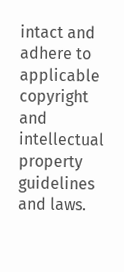intact and adhere to applicable copyright and intellectual property guidelines and laws.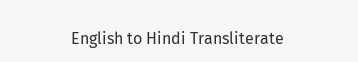English to Hindi Transliterate